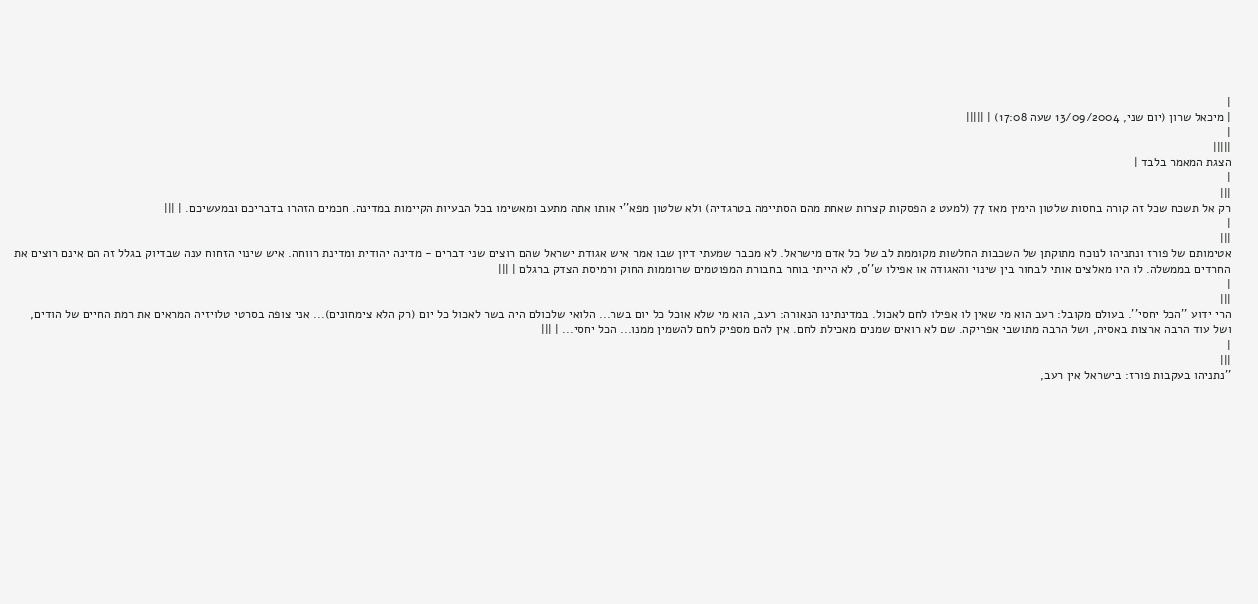|
| מיכאל שרון (יום שני, 13/09/2004 שעה 17:08) | |||||
|
|||||
הצגת המאמר בלבד |
|
|||
רק אל תשכח שכל זה קורה בחסות שלטון הימין מאז 77 (למעט 2 הפסקות קצרות שאחת מהם הסתיימה בטרגדיה) ולא שלטון מפא''י אותו אתה מתעב ומאשימו בכל הבעיות הקיימות במדינה. חכמים הזהרו בדבריכם ובמעשיכם. | |||
|
|||
אטימותם של פורז ונתניהו לנוכח מתוקתן של השכבות החלשות מקוממת לב של כל אדם מישראל. לא מכבר שמעתי דיון שבו אמר איש אגודת ישראל שהם רוצים שני דברים - מדינה יהודית ומדינת רווחה. איש שינוי הזחוח ענה שבדיוק בגלל זה הם אינם רוצים את החרדים בממשלה. לו היו מאלצים אותי לבחור בין שינוי והאגודה או אפילו ש''ס, לא הייתי בוחר בחבורת המפוטמים שרוממות החוק ורמיסת הצדק ברגלם | |||
|
|||
הרי ידוע ''הכל יחסי''. בעולם מקובל: רעב הוא מי שאין לו אפילו לחם לאכול. במדינתינו הנאורה: רעב, הוא מי שלא אוכל כל יום בשר... הלואי שלכולם היה בשר לאכול כל יום (רק הלא צימחונים)... אני צופה בסרטי טלויזיה המראים את רמת החיים של הודים, ושל עוד הרבה ארצות באסיה, ושל הרבה מתושבי אפריקה. שם לא רואים שמנים מאכילת לחם. אין להם מספיק לחם להשמין ממנו... הכל יחסי... | |||
|
|||
''נתניהו בעקבות פורז: בישראל אין רעב,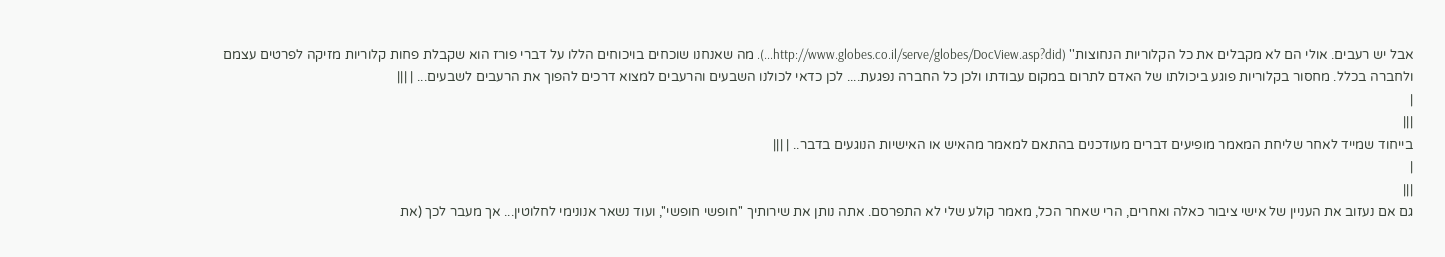אבל יש רעבים. אולי הם לא מקבלים את כל הקלוריות הנחוצות'' (http://www.globes.co.il/serve/globes/DocView.asp?did...). מה שאנחנו שוכחים בויכוחים הללו על דברי פורז הוא שקבלת פחות קלוריות מזיקה לפרטים עצמם ולחברה בכלל. מחסור בקלוריות פוגע ביכולתו של האדם לתרום במקום עבודתו ולכן כל החברה נפגעת.... לכן כדאי לכולנו השבעים והרעבים למצוא דרכים להפוך את הרעבים לשבעים... | |||
|
|||
בייחוד שמייד לאחר שליחת המאמר מופיעים דברים מעודכנים בהתאם למאמר מהאיש או האישיות הנוגעים בדבר.. | |||
|
|||
גם אם נעזוב את העניין של אישי ציבור כאלה ואחרים, הרי שאחר הכל, מאמר קולע שלי לא התפרסם. אתה נותן את שירותיך ''חופשי חופשי'', ועוד נשאר אנונימי לחלוטין... אך מעבר לכך (את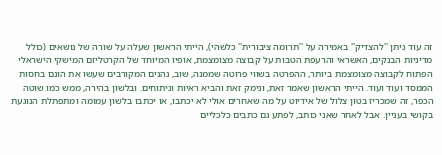זה עוד ניתן ''להצדיק'' באמירה על ''תרומה ציבורית'' כלשהי), הייתי הראשון שעלה על שורה של נושאים (כולל מדיניות הבנקים, האשראי והרעפת הטבות על קבוצה מצומצמת, אופיו המיוחד של הקרטליזם המישקי הישראלי הפתוח לקבוצה מצומצמת ביותר, ההפרטה בשווי פרוטה שממנה, שוב, נהנים המקורבים שעשו את הונם בחסות הממסד ועוד ועוד. הייתי הראשון שאמר זאת, ונימק זאת והביא ראיות וניתוחים. ובלשון בהירה, ממש כמו שוטה הכפר, זה שמכריז בטון צלול של אידיוט על מה שאחרים אולי לא יכתבו, או יכתבו בלשון עמומה ומתפתלת הנוגעת בקושי בעניין. אבל לאחר שאני כותב, לפתע גם כתבים כלכליים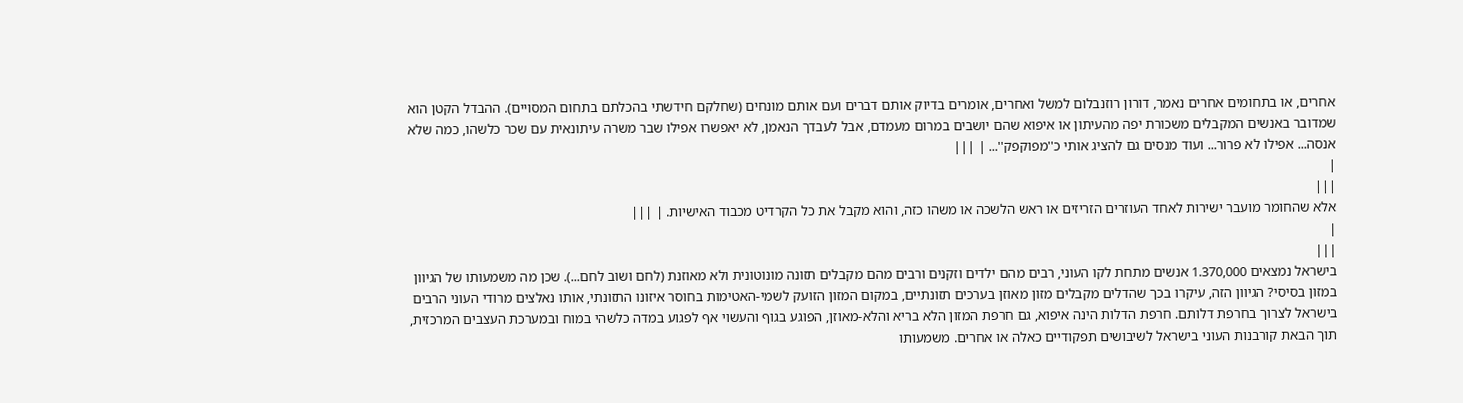אחרים, או בתחומים אחרים נאמר, דורון רוזנבלום למשל ואחרים, אומרים בדיוק אותם דברים ועם אותם מונחים (שחלקם חידשתי בהכלתם בתחום המסויים). ההבדל הקטן הוא שמדובר באנשים המקבלים משכורת יפה מהעיתון או איפוא שהם יושבים במרום מעמדם, אבל לעבדך הנאמן, לא יאפשרו אפילו שבר משרה עיתונאית עם שכר כלשהו, כמה שלא אנסה... אפילו לא פרור... ועוד מנסים גם להציג אותי כ''מפוקפק''... | |||
|
|||
אלא שהחומר מועבר ישירות לאחד העוזרים הזריזים או ראש הלשכה או משהו כזה, והוא מקבל את כל הקרדיט מכבוד האישיות. | |||
|
|||
בישראל נמצאים 1.370,000 אנשים מתחת לקו העוני, רבים מהם ילדים וזקנים ורבים מהם מקבלים תזונה מונוטונית ולא מאוזנת (לחם ושוב לחם...). שכן מה משמעותו של הגיוון במזון בסיסי? הגיוון הזה, עיקרו בכך שהדלים מקבלים מזון מאוזן בערכים תזונתיים, במקום המזון הזועק לשמי-האטימות בחוסר איזונו התזונתי, אותו נאלצים מרודי העוני הרבים בישראל לצרוך בחרפת דלותם. חרפת הדלות הינה איפוא, גם חרפת המזון הלא בריא והלא-מאוזן, הפוגע בגוף והעשוי אף לפגוע במדה כלשהי במוח ובמערכת העצבים המרכזית, תוך הבאת קורבנות העוני בישראל לשיבושים תפקודיים כאלה או אחרים. משמעותו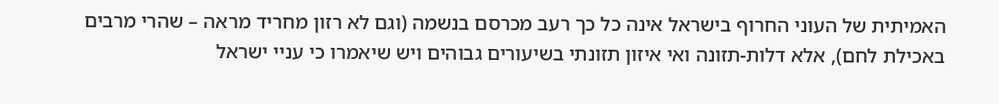האמיתית של העוני החרוף בישראל אינה כל כך רעב מכרסם בנשמה (וגם לא רזון מחריד מראה – שהרי מרבים באכילת לחם), אלא דלות-תזונה ואי איזון תזונתי בשיעורים גבוהים ויש שיאמרו כי עניי ישראל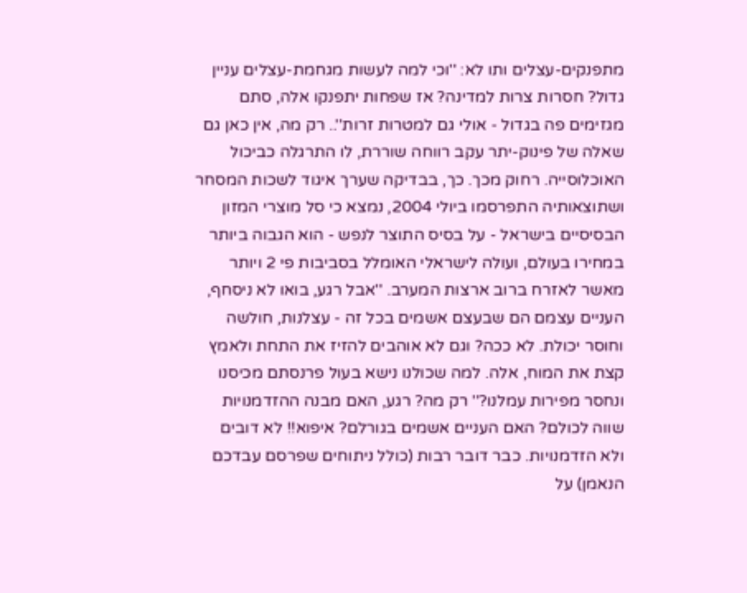מתפנקים-עצלים ותו לא: ''וכי למה לעשות מגחמת-עצלים עניין גדול? חסרות צרות למדינה? אז שפחות יתפנקו אלה, סתם מגזימים פה בגדול - אולי גם למטרות זרות''.. רק מה, אין כאן גם שאלה של פינוק-יתר עקב רווחה שוררת, לו התרגלה כביכול האוכלוסייה. רחוק מכך. כך, בבדיקה שערך איגוד לשכות המסחר ושתוצאותיה התפרסמו ביולי 2004, נמצא כי סל מוצרי המזון הבסיסיים בישראל - על בסיס התוצר לנפש - הוא הגבוה ביותר במחירו בעולם, ועולה לישראלי האומלל בסביבות פי 2 ויותר מאשר לאזרח ברוב ארצות המערב. ''אבל רגע, בואו לא ניסחף, העניים עצמם הם שבעצם אשמים בכל זה - עצלנות, חולשה וחוסר יכולת. לא ככה? וגם לא אוהבים להזיז את התחת ולאמץ קצת את המוח, אלה. למה שכולנו נישא בעול פרנסתם מכיסנו ונחסר מפירות עמלנו?'' רק מה? רגע, האם מבנה ההזדמנויות שווה לכולם? האם העניים אשמים בגורלם? איפוא!! לא דובים ולא הזדמנויות. כבר דובר רבות (כולל ניתוחים שפרסם עבדכם הנאמן) על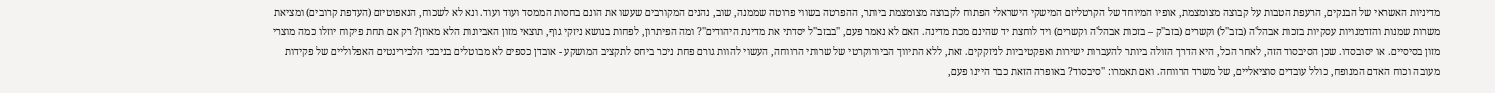מדיניות האשראי של הבנקים, הרעפת הטבות על קבוצה מצומצמת, אופיו המיוחד של הקרטליזם המישקי הישראלי הפתוח לקבוצה מצומצמת ביותר, ההפרטה בשווי פרוטה שממנה, שוב, נהנים המקורבים שעשו את הונם בחסות הממסד ועוד ועוד. ונא לא לשכוח, הנאפוטיזם (העדפת קרובים) ומציאת משרות שמנות והזדמנויות עסקיות בזכות אבהל'ה (בזב''ל) וקשרים (בזב''ק – בזכות אבהל'ה וקשרים) ויד לוחצת יד שהינם מכת מדינה. האם לא נאמר פעם, ''בבזב''ל יסדתי את מדינת היהודים''? ומה הפיתרון, לפחות בנושא ניזקי גוף, תוצאי מזון האביונות הלא מאוזן? רק אם תחת פיקוח יוזלו כמה מוצרי מזון בסיסיים. או יסובסדו. שכן הסיבסוד הזה, לאחר הכל, היא הדרך הזולה ביותר להעברות ישירות ואפקטיביות לניזקקים. זאת, ללא התיווך הביורוקרטי של שרותי הרווחה, העשוי להוות גורם פחת ניכר ביחס לתקציב המושקע - אובדן כספים לא מבוטלים בניבכי הלבירינטים האפלוליים של פקידות מעובה וכוח האדם המנופח, כולל עובדים סוציאליים, של משרד הרווחה. ואם תאמרו: ''סיבסוד? באופרה הזאת כבר היינו פעם,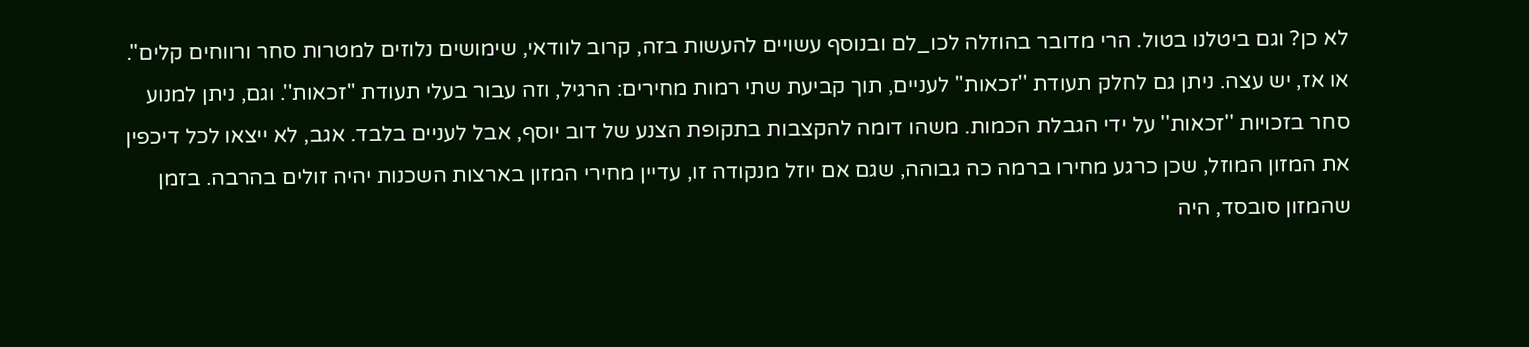לא כן? וגם ביטלנו בטול. הרי מדובר בהוזלה לכו_לם ובנוסף עשויים להעשות בזה, קרוב לוודאי, שימושים נלוזים למטרות סחר ורווחים קלים''. או אז, יש עצה. ניתן גם לחלק תעודת ''זכאות'' לעניים, תוך קביעת שתי רמות מחירים: הרגיל, וזה עבור בעלי תעודת ''זכאות''. וגם, ניתן למנוע סחר בזכויות ''זכאות'' על ידי הגבלת הכמות. משהו דומה להקצבות בתקופת הצנע של דוב יוסף, אבל לעניים בלבד. אגב, לא ייצאו לכל דיכפין את המזון המוזל, שכן כרגע מחירו ברמה כה גבוהה, שגם אם יוזל מנקודה זו, עדיין מחירי המזון בארצות השכנות יהיה זולים בהרבה. בזמן שהמזון סובסד, היה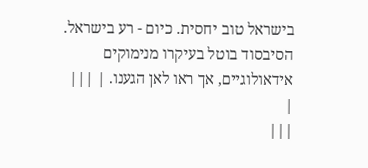בישראל טוב יחסית. כיום - רע בישראל. הסיבסוד בוטל בעיקרו מנימוקים אידאולוגיים, אך ראו לאן הגענו. | |||
|
|||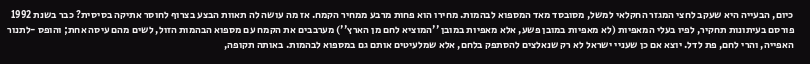כיום, הבעייה היא שעקב לחצי המגזר החקלאי למשל, מסובסד מאד המספוא לבהמות. מחירו הוא פחות מרבע ממחיר הקמח. אז מה עושה לה תאוות הבצע בצרוף לחוסר אתיקה בסיסית? כבר בשנת 1992 פורסם בעיתונות תחקיר, לפיו בעלי המאפיות (לא מאפיות במובן פשע, אלא מאפיות במובן ''המוציא לחם מן הארץ'') מערבבים את הקמח עם מספוא הבהמות הזול, לשים מהם עיסה אחת; והופס -לתנור האפייה, והרי לחם, פת לדל. יוצא אם כן שעניי ישראל לא רק שנאלצים להסתפק בלחם, אלא שמלעיטים אותם גם במספוא לבהמות. באותה תקופה,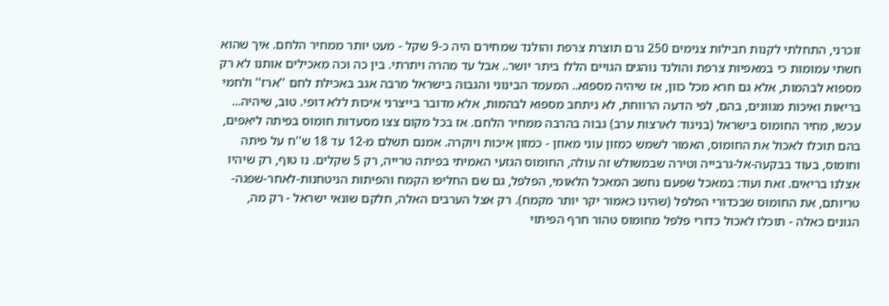זוכרני, התחלתי לקנות חבילות צנימים 250 גרם תוצרת צרפת והולנד שמחירם היה כ-9 שקל - מעט יותר ממחיר הלחם. איך שהוא חשתי עמומות כי במאפיות צרפת והולנד נוהגים הגויים הללו ביתר יושר.. אבל עד מהרה ויתרתי. בין כה וכה מאכילים אותנו לא רק מספוא לבהמות, אלא גם חרא מכל כוון, אז שיהיה מספוא.. המעמד הבינוני והגבוה בישראל מרבה אגב באכילת לחם ''ארז'' ולחמי בריאות ואיכות מגוונים, בהם, לפי הדעה הרווחת, לא ניתחב מספוא לבהמות, אלא מדובר בייצרני איכות ללא דופי. טוב, שיהיה... עכשו, מחיר החומוס בישראל (בניגוד לארצות ערב) גבוה בהרבה ממחיר הלחם. אז בכל מקום צצו מסעדות חומוס בפיתה ליאפים, בהם תוכלו לאכול את החומוס, האמור לשמש כמזון עוני מאוזן - כמזון איכות ויוקרה. אמנם תשלם מ-12 עד 18 ש''ח על פיתה וחומוס, בעוד בבקעה-אל-גרבייה וטירה שבמשולש זה עולה, החומוס הגזעי האמיתי בפיתה טרייה, רק 5 שקלים. נו טוף, רק שיהיו אצלנו בריאים. זאת ועוד: במאכל שפעם נחשב המאכל הלאומי, הפלפל, גם שם החליפו הקמח והפיתות הניטחנות-לאחר-שפגה-טריותם, את החומוס שבכדורי הפלפל (שהינו כאמור יקר יותר מקמח). רק אצל הערבים האלה, חלקם שונאי ישראל - רק מה, הגונים כאלה - תוכלו לאכול כדורי פלפל מחומוס טהור חרף הפיתוי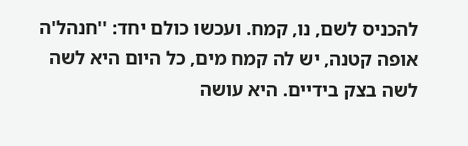להכניס לשם, נו, קמח. ועכשו כולם יחד: ''חנהל'ה אופה קטנה, יש לה קמח מים, כל היום היא לשה לשה בצק בידיים. היא עושה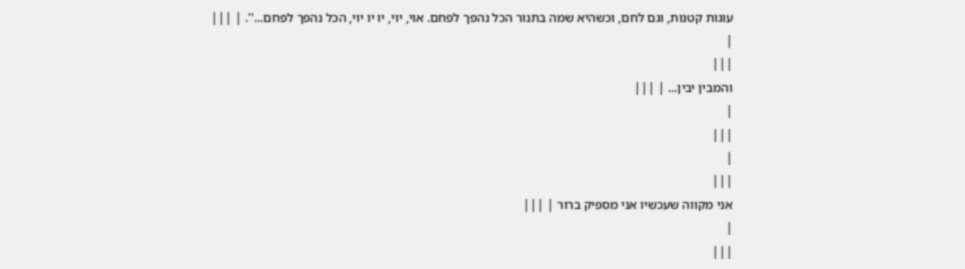עוגות קטנות, וגם לחם, וכשהיא שמה בתנור הכל נהפך לפחם. אוי, יוי, יו יו יוי, הכל נהפך לפחם...''. | |||
|
|||
והמבין יבין... | |||
|
|||
|
|||
אני מקווה שעכשיו אני מספיק ברור | |||
|
|||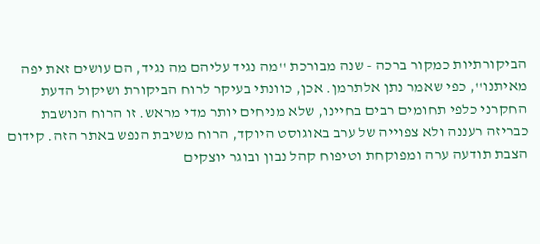הביקורתיות כמקור ברכה - שנה מבורכת ''מה נגיד עליהם מה נגיד, הם עושים זאת יפה מאיתנו'', כפי שאמר נתן אלתרמן. אכן, כוונתי בעיקר לרוח הביקורת ושיקול הדעת החקרני כלפי תחומים רבים בחיינו, שלא מניחים יותר מדי מראש. זו הרוח הנושבת כבריזה רעננה ולא צפוייה של ערב באוגוסט היוקד, הרוח משיבת הנפש באתר הזה. קידום הצבת תודעה ערה ומפוקחת וטיפוח קהל נבון ובוגר יוצקים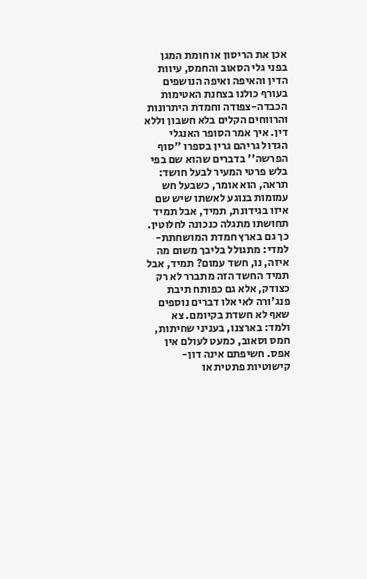אכן את הריסון או חומת המגן בפני גלי הסאוב והחמס, עיוות הדין והאיפה ואיפה הנושפים בעורף כולנו בצחנת האטימות הכבדה-צפודה וחמדת היתרונות והרווחים הקלים בלא חשבון וללא דין. איך אמר הסופר האנגלי הגדול גריהם גרין בספרו ''סוף הפרשה'' בדברים שהוא שם בפי בלש פרטי המעיר לבעל חושד: תראה, הוא אומר, כשבעל חש עמומות בנוגע לאשתו שיש שם איזו בגידונת, תמיד, אבל תמיד תחושתו מתגלה כנכונה לחלוטין. כך גם בארץ חמדת המושחתת-למדי: מתגולל בליבך משום מה איזה, נו, חשד עמום? תמיד, אבל תמיד החשד הזה מתברר לא רק כצודק, אלא גם כפותח תיבת פנג'ורה לאי אלו דברים נוספים שאף לא חשדת בקיומם. צא ולמד: בארצנו, בעניני שחיתות, חמס וסאוב, כמעט לעולם אין אפס. חשיפתם אינה דון-קישוטיות פתטית או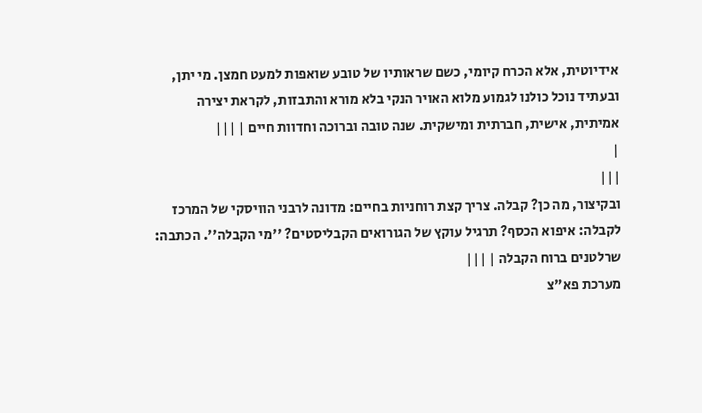אידיוטית, אלא הכרח קיומי, כשם שראותיו של טובע שואפות למעט חמצן. מי יתן, ובעתיד נוכל כולנו לגמוע מלוא האויר הנקי בלא מורא והתבזות, לקראת יצירה אמיתית, אישית, חברתית ומישקית. שנה טובה וברוכה וחדוות חיים | |||
|
|||
ובקיצור, מה כן? קבלה. צריך קצת רוחניות בחיים: מדונה לרבני הוויסקי של המרכז לקבלה: איפוא הכסף? תרגיל עוקץ של הגורואים הקבליסטים? ''מי הקבלה''. הכתבה: שרלטנים ברוח הקבלה | |||
מערכת פא"צ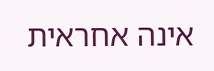אינה אחראית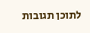לתוכן תגובות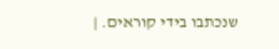שנכתבו בידי קוראים. |